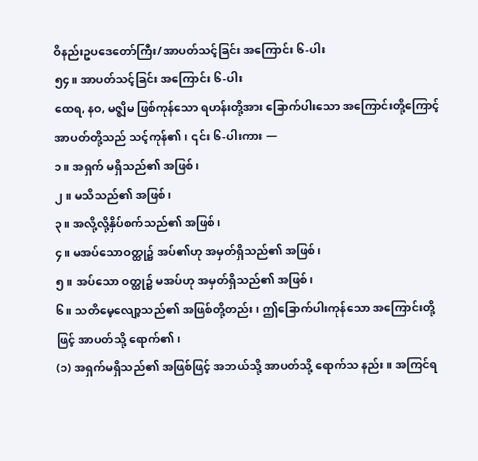ဝိနည်းဥပဒေတော်ကြီး/အာပတ်သင့်ခြင်း အကြောင်း ၆-ပါး
၅၄။ အာပတ်သင့်ခြင်း အကြောင်း ၆-ပါး
ထေရ, နဝ, မဇ္ဈိမ ဖြစ်ကုန်သော ရဟန်းတို့အား ခြောက်ပါးသော အကြောင်းတို့ကြောင့် အာပတ်တို့သည် သင့်ကုန်၏၊ ၎င်း ၆-ပါးကား —
၁။ အရှက် မရှိသည်၏ အဖြစ်၊
၂။ မသိသည်၏ အဖြစ်၊
၃။ အလို့လို့နှိပ်စက်သည်၏ အဖြစ်၊
၄။ မအပ်သောဝတ္ထု၌ အပ်၏ဟု အမှတ်ရှိသည်၏ အဖြစ်၊
၅။ အပ်သော ဝတ္ထု၌ မအပ်ဟု အမှတ်ရှိသည်၏ အဖြစ်၊
၆။ သတိမေ့လျော့သည်၏ အဖြစ်တို့တည်း၊ ဤခြောက်ပါးကုန်သော အကြောင်းတို့ဖြင့် အာပတ်သို့ ရောက်၏၊
(၁) အရှက်မရှိသည်၏ အဖြစ်ဖြင့် အဘယ်သို့ အာပတ်သို့ ရောက်သ နည်း။ အကြင်ရ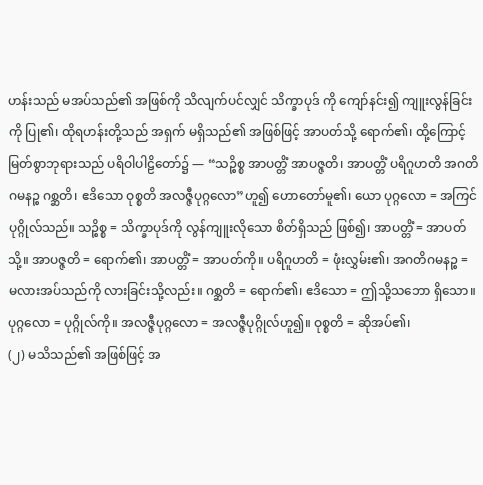ဟန်းသည် မအပ်သည်၏ အဖြစ်ကို သိလျက်ပင်လျှင် သိက္ခာပုဒ် ကို ကျော်နင်း၍ ကျူးလွန်ခြင်းကို ပြု၏၊ ထိုရဟန်းတို့သည် အရှက် မရှိသည်၏ အဖြစ်ဖြင့် အာပတ်သို့ ရောက်၏၊ ထို့ကြောင့် မြတ်စွာဘုရားသည် ပရိဝါပါဠိတော်၌ — “သဉ္စိစ္စ အာပတ္တိံ အာပဇ္ဇတိ၊ အာပတ္တိံ ပရိဂူဟတိ အဂတိ ဂမနဉ္စ ဂစ္ဆတိ၊ ဧဒိသော ဝုစ္စတိ အလဇ္ဇီပုဂ္ဂလော”ဟူ၍ ဟောတော်မူ၏၊ ယော ပုဂ္ဂလော = အကြင်ပုဂ္ဂိုလ်သည်။ သဉ္စိစ္စ = သိက္ခာပုဒ်ကို လွန်ကျူးလိုသော စိတ်ရှိသည် ဖြစ်၍၊ အာပတ္တိံ = အာပတ်သို့။ အာပဇ္ဇတိ = ရောက်၏၊ အာပတ္တိံ = အာပတ်ကို။ ပရိဂူဟတိ = ဖုံးလွှမ်း၏၊ အဂတိဂမနဉ္စ = မလားအပ်သည်ကို လားခြင်းသို့လည်း။ ဂစ္ဆတိ = ရောက်၏၊ ဧဒိသော = ဤသို့သဘော ရှိသော။ ပုဂ္ဂလော = ပုဂ္ဂိုလ်ကို။ အလဇ္ဇီပုဂ္ဂလော = အလဇ္ဇီပုဂ္ဂိုလ်ဟူ၍။ ဝုစ္စတိ = ဆိုအပ်၏၊
(၂) မသိသည်၏ အဖြစ်ဖြင့် အ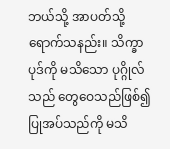ဘယ်သို့ အာပတ်သို့ ရောက်သနည်း။ သိက္ခာပုဒ်ကို မသိသော ပုဂ္ဂိုလ်သည် တွေဝေသည်ဖြစ်၍ ပြုအပ်သည်ကို မသိ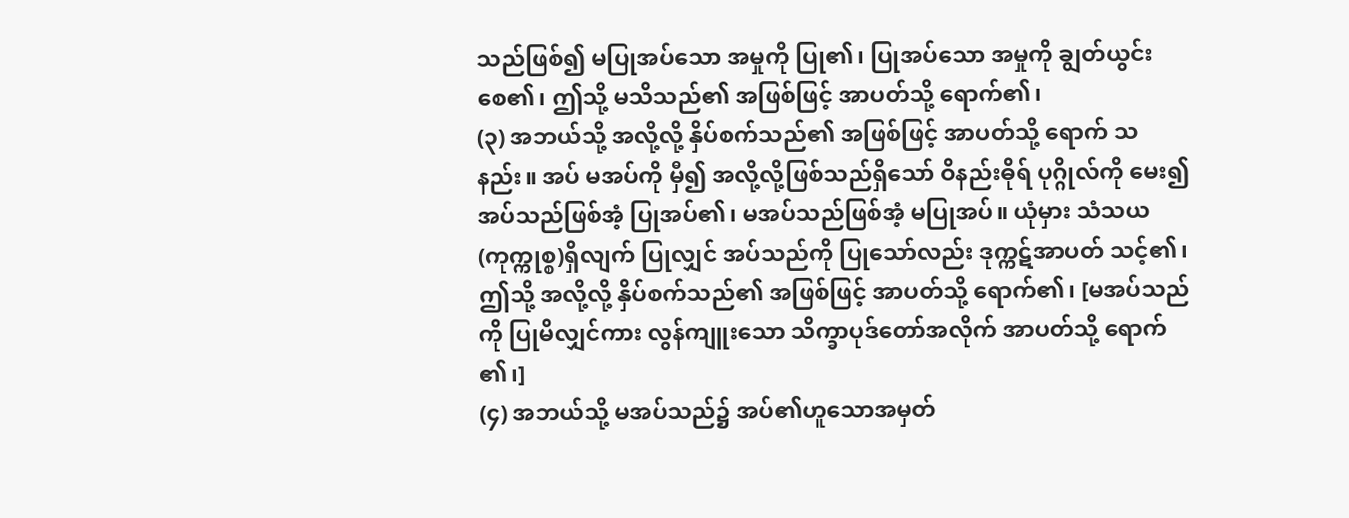သည်ဖြစ်၍ မပြုအပ်သော အမှုကို ပြု၏၊ ပြုအပ်သော အမှုကို ချွတ်ယွင်းစေ၏၊ ဤသို့ မသိသည်၏ အဖြစ်ဖြင့် အာပတ်သို့ ရောက်၏၊
(၃) အဘယ်သို့ အလို့လို့ နှိပ်စက်သည်၏ အဖြစ်ဖြင့် အာပတ်သို့ ရောက် သနည်း။ အပ် မအပ်ကို မှီ၍ အလို့လို့ဖြစ်သည်ရှိသော် ဝိနည်းဓိုရ် ပုဂ္ဂိုလ်ကို မေး၍ အပ်သည်ဖြစ်အံ့ ပြုအပ်၏၊ မအပ်သည်ဖြစ်အံ့ မပြုအပ်။ ယုံမှား သံသယ (ကုက္ကုစ္စ)ရှိလျက် ပြုလျှင် အပ်သည်ကို ပြုသော်လည်း ဒုက္ကဋ်အာပတ် သင့်၏၊ ဤသို့ အလို့လို့ နှိပ်စက်သည်၏ အဖြစ်ဖြင့် အာပတ်သို့ ရောက်၏၊ [မအပ်သည် ကို ပြုမိလျှင်ကား လွန်ကျူးသော သိက္ခာပုဒ်တော်အလိုက် အာပတ်သို့ ရောက် ၏၊]
(၄) အဘယ်သို့ မအပ်သည်၌ အပ်၏ဟူသောအမှတ်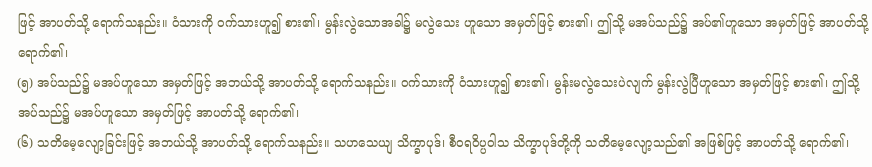ဖြင့် အာပတ်သို့ ရောက်သနည်း။ ဝံသားကို ဝက်သားဟူ၍ စား၏၊ မွန်းလွဲသောအခါ၌ မလွဲသေး ဟူသော အမှတ်ဖြင့် စား၏၊ ဤသို့ မအပ်သည်၌ အပ်၏ဟူသော အမှတ်ဖြင့် အာပတ်သို့ ရောက်၏၊
(၅) အပ်သည်၌ မအပ်ဟူသော အမှတ်ဖြင့် အဘယ်သို့ အာပတ်သို့ ရောက်သနည်း။ ဝက်သားကို ဝံသားဟူ၍ စား၏၊ မွန်းမလွဲသေးပဲလျက် မွန်းလွဲပြီဟူသော အမှတ်ဖြင့် စား၏၊ ဤသို့ အပ်သည်၌ မအပ်ဟူသော အမှတ်ဖြင့် အာပတ်သို့ ရောက်၏၊
(၆) သတိမေ့လျော့ခြင်းဖြင့် အဘယ်သို့ အာပတ်သို့ ရောက်သနည်း။ သဟသေယျ သိက္ခာပုဒ်၊ စီဝရဝိပ္ပဝါသ သိက္ခာပုဒ်တို့ကို သတိမေ့လျော့သည်၏ အဖြစ်ဖြင့် အာပတ်သို့ ရောက်၏၊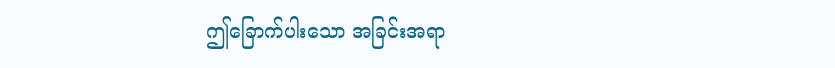ဤခြောက်ပါးသော အခြင်းအရာ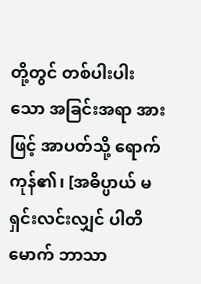တို့တွင် တစ်ပါးပါးသော အခြင်းအရာ အားဖြင့် အာပတ်သို့ ရောက်ကုန်၏၊ [အဓိပ္ပာယ် မရှင်းလင်းလျှင် ပါတိမောက် ဘာသာ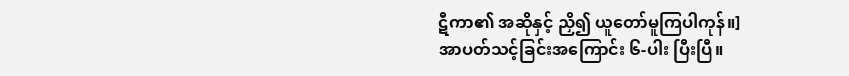ဋီကာ၏ အဆိုနှင့် ညှိ၍ ယူတော်မူကြပါကုန်။]
အာပတ်သင့်ခြင်းအကြောင်း ၆-ပါး ပြီးပြီ။